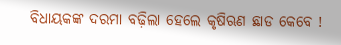ବିଧାୟକଙ୍କ ଦରମା ବଢ଼ିଲା ହେଲେ କୃଷିଋଣ ଛାଡ କେବେ !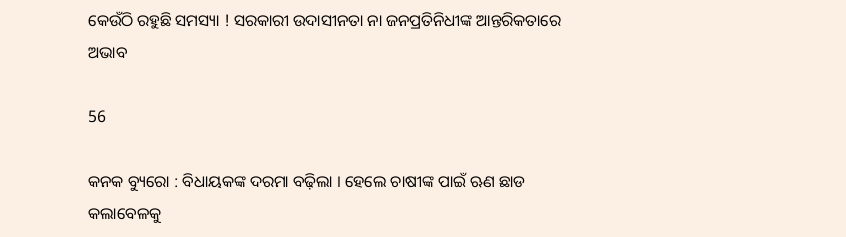କେଉଁଠି ରହୁଛି ସମସ୍ୟା ! ସରକାରୀ ଉଦାସୀନତା ନା ଜନପ୍ରତିନିଧୀଙ୍କ ଆନ୍ତରିକତାରେ ଅଭାବ

56

କନକ ବ୍ୟୁରୋ : ବିଧାୟକଙ୍କ ଦରମା ବଢ଼ିଲା । ହେଲେ ଚାଷୀଙ୍କ ପାଇଁ ଋଣ ଛାଡ କଲାବେଳକୁ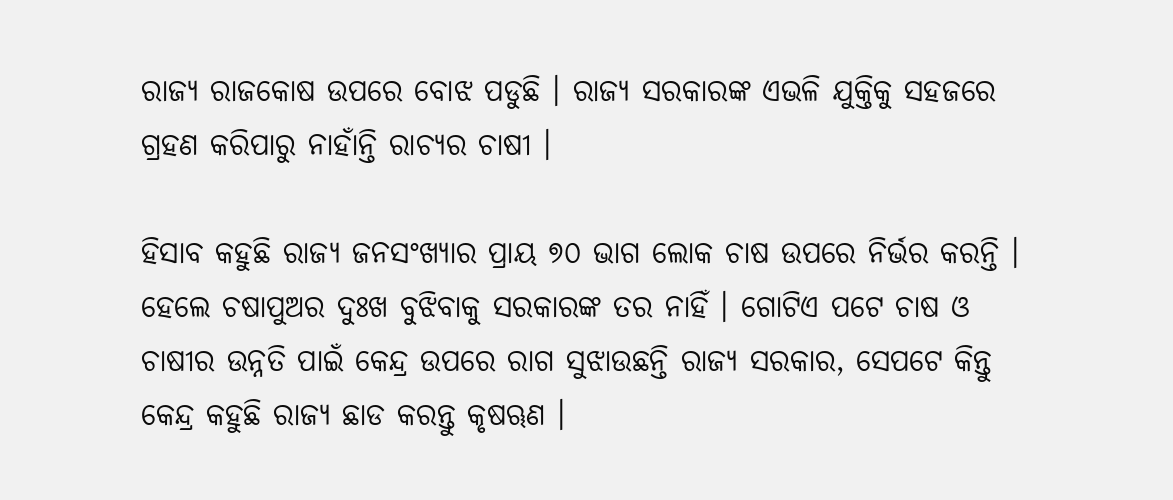ରାଜ୍ୟ ରାଜକୋଷ ଉପରେ ବୋଝ ପଡୁଛି । ରାଜ୍ୟ ସରକାରଙ୍କ ଏଭଳି ଯୁକ୍ତିକୁ ସହଜରେ ଗ୍ରହଣ କରିପାରୁ ନାହାଁନ୍ତି ରାଚ୍ୟର ଚାଷୀ ।

ହିସାବ କହୁଛି ରାଜ୍ୟ ଜନସଂଖ୍ୟାର ପ୍ରାୟ ୭୦ ଭାଗ ଲୋକ ଚାଷ ଉପରେ ନିର୍ଭର କରନ୍ତି । ହେଲେ ଚଷାପୁଅର ଦୁଃଖ ବୁଝିବାକୁ ସରକାରଙ୍କ ତର ନାହିଁ । ଗୋଟିଏ ପଟେ ଚାଷ ଓ ଚାଷୀର ଉନ୍ନତି ପାଇଁ କେନ୍ଦ୍ର ଉପରେ ରାଗ ସୁଝାଉଛନ୍ତି ରାଜ୍ୟ ସରକାର, ସେପଟେ କିନ୍ତୁ କେନ୍ଦ୍ର କହୁଛି ରାଜ୍ୟ ଛାଡ କରନ୍ତୁ କୃଷୠଣ ।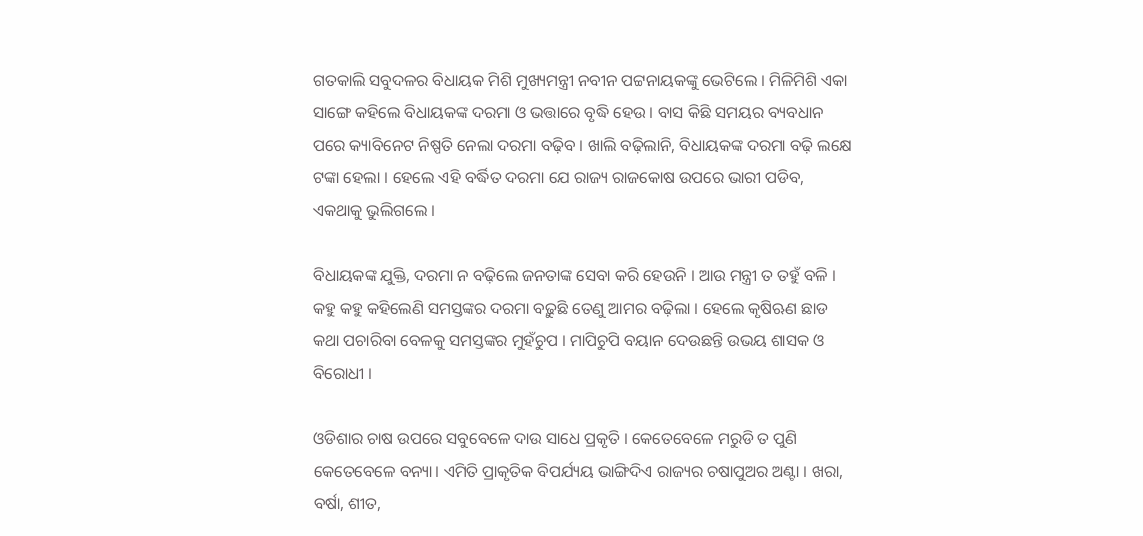ଗତକାଲି ସବୁଦଳର ବିଧାୟକ ମିଶି ମୁଖ୍ୟମନ୍ତ୍ରୀ ନବୀନ ପଟ୍ଟନାୟକଙ୍କୁ ଭେଟିଲେ । ମିଳିମିଶି ଏକା ସାଙ୍ଗେ କହିଲେ ବିଧାୟକଙ୍କ ଦରମା ଓ ଭତ୍ତାରେ ବୃଦ୍ଧି ହେଉ । ବାସ କିଛି ସମୟର ବ୍ୟବଧାନ ପରେ କ୍ୟାବିନେଟ ନିଷ୍ପତି ନେଲା ଦରମା ବଢ଼ିବ । ଖାଲି ବଢ଼ିଲାନି, ବିଧାୟକଙ୍କ ଦରମା ବଢ଼ି ଲକ୍ଷେ ଟଙ୍କା ହେଲା । ହେଲେ ଏହି ବର୍ଦ୍ଧିତ ଦରମା ଯେ ରାଜ୍ୟ ରାଜକୋଷ ଉପରେ ଭାରୀ ପଡିବ, ଏକଥାକୁ ଭୁଲିଗଲେ ।

ବିଧାୟକଙ୍କ ଯୁକ୍ତି, ଦରମା ନ ବଢ଼ିଲେ ଜନତାଙ୍କ ସେବା କରି ହେଉନି । ଆଉ ମନ୍ତ୍ରୀ ତ ତହୁଁ ବଳି । କହୁ କହୁ କହିଲେଣି ସମସ୍ତଙ୍କର ଦରମା ବଢ଼ୁଛି ତେଣୁ ଆମର ବଢ଼ିଲା । ହେଲେ କୃଷିଋଣ ଛାଡ କଥା ପଚାରିବା ବେଳକୁ ସମସ୍ତଙ୍କର ମୁହଁଚୁପ । ମାପିଚୁପି ବୟାନ ଦେଉଛନ୍ତି ଉଭୟ ଶାସକ ଓ ବିରୋଧୀ ।

ଓଡିଶାର ଚାଷ ଉପରେ ସବୁବେଳେ ଦାଉ ସାଧେ ପ୍ରକୃତି । କେତେବେଳେ ମରୁଡି ତ ପୁଣି କେତେବେଳେ ବନ୍ୟା। ଏମିତି ପ୍ରାକୃତିକ ବିପର୍ଯ୍ୟୟ ଭାଙ୍ଗିଦିଏ ରାଜ୍ୟର ଚଷାପୁଅର ଅଣ୍ଟା । ଖରା, ବର୍ଷା, ଶୀତ,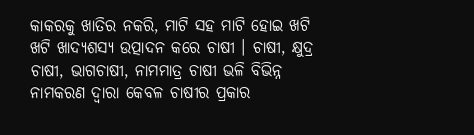କାକରକୁ ଖାତିର ନକରି, ମାଟି ସହ ମାଟି ହୋଇ ଖଟି ଖଟି ଖାଦ୍ୟଶସ୍ୟ ଉତ୍ପାଦନ କରେ ଚାଷୀ । ଚାଷୀ, କ୍ଷୁଦ୍ର ଚାଷୀ, ଭାଗଚାଷୀ, ନାମମାତ୍ର ଚାଷୀ ଭଳି ବିଭିନ୍ନ ନାମକରଣ ଦ୍ୱାରା କେବଳ ଚାଷୀର ପ୍ରକାର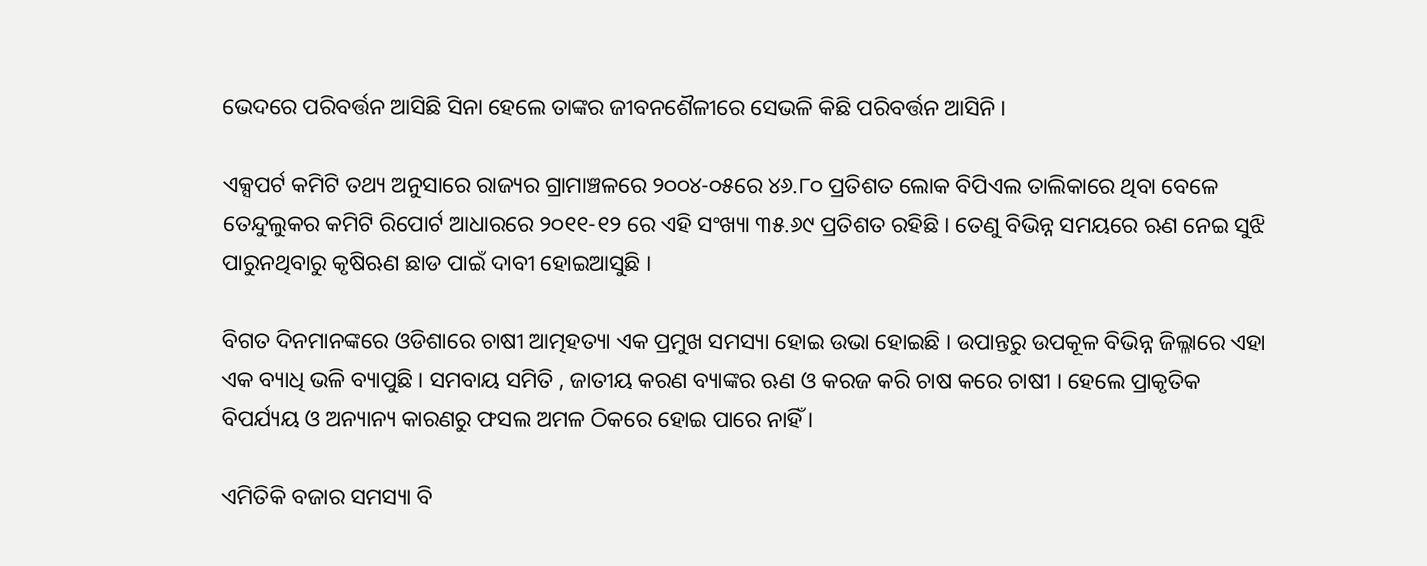ଭେଦରେ ପରିବର୍ତ୍ତନ ଆସିଛି ସିନା ହେଲେ ତାଙ୍କର ଜୀବନଶୈଳୀରେ ସେଭଳି କିଛି ପରିବର୍ତ୍ତନ ଆସିନି ।

ଏକ୍ସପର୍ଟ କମିଟି ତଥ୍ୟ ଅନୁସାରେ ରାଜ୍ୟର ଗ୍ରାମାଞ୍ଚଳରେ ୨୦୦୪-୦୫ରେ ୪୬.୮୦ ପ୍ରତିଶତ ଲୋକ ବିପିଏଲ ତାଲିକାରେ ଥିବା ବେଳେ ତେନ୍ଦୁଲୁକର କମିଟି ରିପୋର୍ଟ ଆଧାରରେ ୨୦୧୧-୧୨ ରେ ଏହି ସଂଖ୍ୟା ୩୫.୬୯ ପ୍ରତିଶତ ରହିଛି । ତେଣୁ ବିଭିନ୍ନ ସମୟରେ ଋଣ ନେଇ ସୁଝି ପାରୁନଥିବାରୁ କୃଷିଋଣ ଛାଡ ପାଇଁ ଦାବୀ ହୋଇଆସୁଛି ।

ବିଗତ ଦିନମାନଙ୍କରେ ଓଡିଶାରେ ଚାଷୀ ଆତ୍ମହତ୍ୟା ଏକ ପ୍ରମୁଖ ସମସ୍ୟା ହୋଇ ଉଭା ହୋଇଛି । ଉପାନ୍ତରୁ ଉପକୂଳ ବିଭିନ୍ନ ଜିଲ୍ଳାରେ ଏହା ଏକ ବ୍ୟାଧି ଭଳି ବ୍ୟାପୁଛି । ସମବାୟ ସମିତି , ଜାତୀୟ କରଣ ବ୍ୟାଙ୍କର ଋଣ ଓ କରଜ କରି ଚାଷ କରେ ଚାଷୀ । ହେଲେ ପ୍ରାକୃତିକ ବିପର୍ଯ୍ୟୟ ଓ ଅନ୍ୟାନ୍ୟ କାରଣରୁ ଫସଲ ଅମଳ ଠିକରେ ହୋଇ ପାରେ ନାହିଁ ।

ଏମିତିକି ବଜାର ସମସ୍ୟା ବି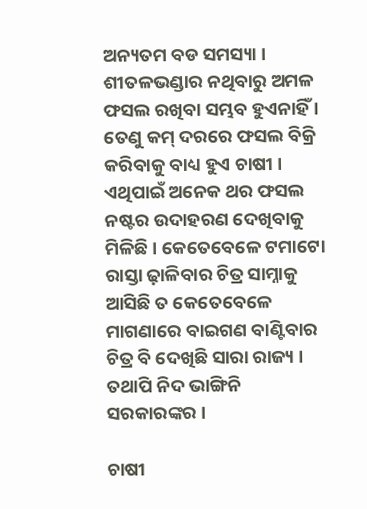ଅନ୍ୟତମ ବଡ ସମସ୍ୟା । ଶୀତଳଭଣ୍ଡାର ନଥିବାରୁ ଅମଳ ଫସଲ ରଖିବା ସମ୍ଭବ ହୁଏନାହିଁ । ତେଣୁ କମ୍ ଦରରେ ଫସଲ ବିକ୍ରି କରିବାକୁ ବାଧ୍ୟ ହୁଏ ଚାଷୀ । ଏଥିପାଇଁ ଅନେକ ଥର ଫସଲ ନଷ୍ଟର ଉଦାହରଣ ଦେଖିବାକୁ ମିଳିଛି । କେତେବେଳେ ଟମାଟୋ ରାସ୍ତା ଢ଼ାଳିବାର ଚିତ୍ର ସାମ୍ନାକୁ ଆସିଛି ତ କେତେବେଳେ ମାଗଣାରେ ବାଇଗଣ ବାଣ୍ଟିବାର ଚିତ୍ର ବି ଦେଖିଛି ସାରା ରାଜ୍ୟ । ତଥାପି ନିଦ ଭାଙ୍ଗିନି ସରକାରଙ୍କର ।

ଚାଷୀ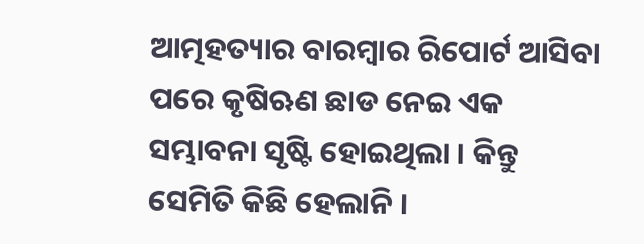ଆତ୍ମହତ୍ୟାର ବାରମ୍ବାର ରିପୋର୍ଟ ଆସିବା ପରେ କୃଷିଋଣ ଛାଡ ନେଇ ଏକ ସମ୍ଭାବନା ସୃଷ୍ଟି ହୋଇଥିଲା । କିନ୍ତୁ ସେମିତି କିଛି ହେଲାନି ।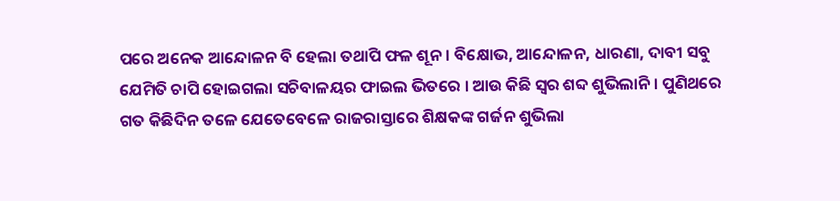ପରେ ଅନେକ ଆନ୍ଦୋଳନ ବି ହେଲା ତଥାପି ଫଳ ଶୂନ । ବିକ୍ଷୋଭ, ଆନ୍ଦୋଳନ, ଧାରଣା, ଦାବୀ ସବୁ ଯେମିତି ଚାପି ହୋଇଗଲା ସଚିବାଳୟର ଫାଇଲ ଭିତରେ । ଆଉ କିଛି ସ୍ୱର ଶବ୍ଦ ଶୁଭିଲାନି । ପୁଣିଥରେ ଗତ କିଛିଦିନ ତଳେ ଯେତେବେଳେ ରାଜରାସ୍ତାରେ ଶିକ୍ଷକଙ୍କ ଗର୍ଜନ ଶୁଭିଲା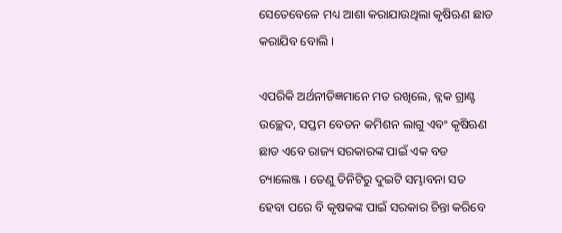ସେତେବେଳେ ମଧ୍ୟ ଆଶା କରାଯାଉଥିଲା କୃଷିଋଣ ଛାଡ କରାଯିବ ବୋଲି ।

ଏପରିକି ଅର୍ଥନୀତିଜ୍ଞମାନେ ମତ ରଖିଲେ, ବ୍ଲକ ଗ୍ରାଣ୍ଟ ଉଚ୍ଛେଦ, ସପ୍ତମ ବେତନ କମିଶନ ଲାଗୁ ଏବଂ କୃଷିଋଣ ଛାଡ ଏବେ ରାଜ୍ୟ ସରକାରଙ୍କ ପାଇଁ ଏକ ବଡ ଚ୍ୟାଲେଞ୍ଜ । ତେଣୁ ତିନିଟିରୁ ଦୁଇଟି ସମ୍ଭାବନା ସତ ହେବା ପରେ ବି କୃଷକଙ୍କ ପାଇଁ ସରକାର ଚିନ୍ତା କରିବେ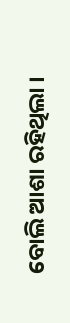ବୋଲି ଆଶା ରହିଥିଲା ।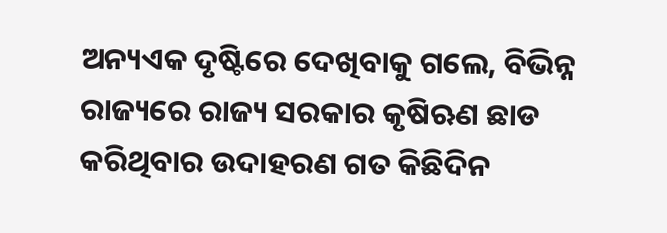ଅନ୍ୟଏକ ଦୃଷ୍ଟିରେ ଦେଖିବାକୁ ଗଲେ, ବିଭିନ୍ନ ରାଜ୍ୟରେ ରାଜ୍ୟ ସରକାର କୃଷିଋଣ ଛାଡ କରିଥିବାର ଉଦାହରଣ ଗତ କିଛିଦିନ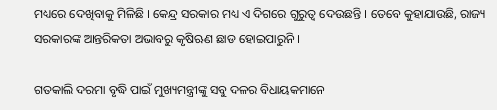ମଧ୍ୟରେ ଦେଖିବାକୁ ମିଳିଛି । କେନ୍ଦ୍ର ସରକାର ମଧ୍ୟ ଏ ଦିଗରେ ଗୁରୁତ୍ୱ ଦେଉଛନ୍ତି । ତେବେ କୁହାଯାଉଛି, ରାଜ୍ୟ ସରକାରଙ୍କ ଆନ୍ତରିକତା ଅଭାବରୁ କୃଷିଋଣ ଛାଡ ହୋଇପାରୁନି ।

ଗତକାଲି ଦରମା ବୃଦ୍ଧି ପାଇଁ ମୁଖ୍ୟମନ୍ତ୍ରୀଙ୍କୁ ସବୁ ଦଳର ବିଧାୟକମାନେ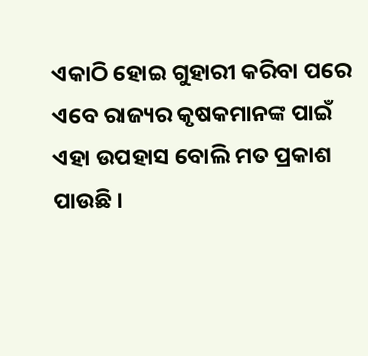ଏକାଠି ହୋଇ ଗୁହାରୀ କରିବା ପରେ ଏବେ ରାଜ୍ୟର କୃଷକମାନଙ୍କ ପାଇଁ ଏହା ଉପହାସ ବୋଲି ମତ ପ୍ରକାଶ ପାଉଛି ।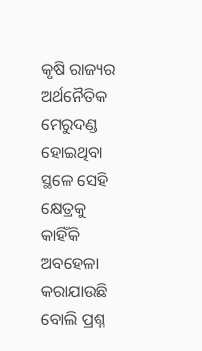କୃଷି ରାଜ୍ୟର ଅର୍ଥନୈତିକ ମେରୁଦଣ୍ଡ ହୋଇଥିବା ସ୍ଥଳେ ସେହି କ୍ଷେତ୍ରକୁ କାହିଁକି ଅବହେଳା କରାଯାଉଛି ବୋଲି ପ୍ରଶ୍ନ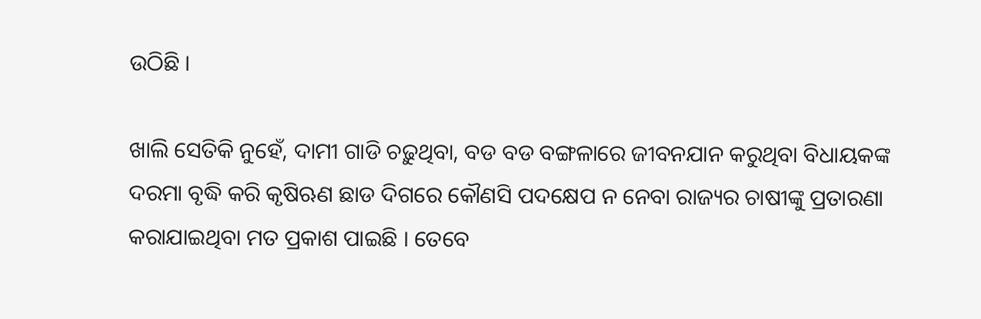ଉଠିଛି ।

ଖାଲି ସେତିକି ନୁହେଁ, ଦାମୀ ଗାଡି ଚଢ଼ୁଥିବା, ବଡ ବଡ ବଙ୍ଗଳାରେ ଜୀବନଯାନ କରୁଥିବା ବିଧାୟକଙ୍କ ଦରମା ବୃଦ୍ଧି କରି କୃଷିଋଣ ଛାଡ ଦିଗରେ କୌଣସି ପଦକ୍ଷେପ ନ ନେବା ରାଜ୍ୟର ଚାଷୀଙ୍କୁ ପ୍ରତାରଣା କରାଯାଇଥିବା ମତ ପ୍ରକାଶ ପାଇଛି । ତେବେ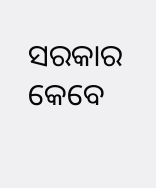ସରକାର କେବେ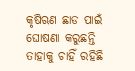କୃଷିଋଣ ଛାଡ ପାଇଁ ଘୋଷଣା କରୁଛନ୍ତି ତାହାକୁ ଚାହିଁ ରହିଛି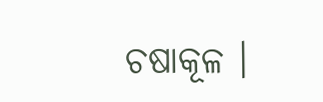ଚଷାକୂଳ ।